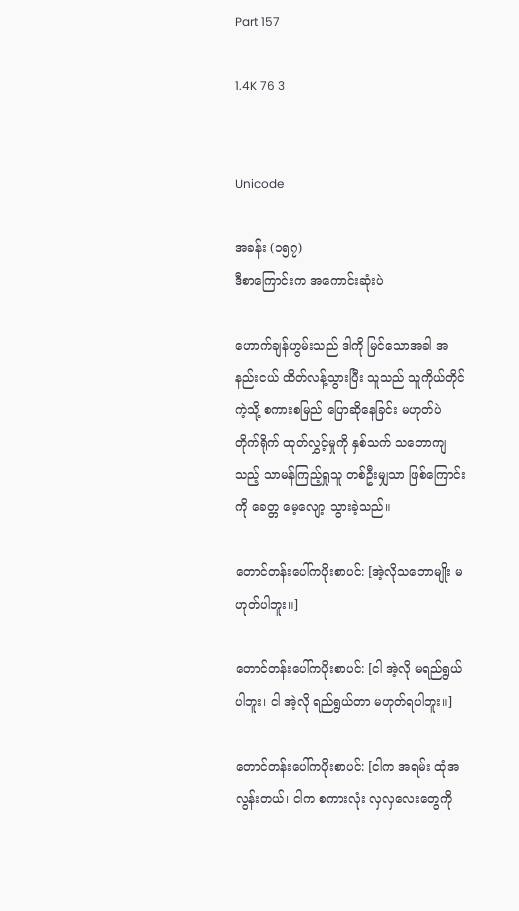Part 157

1.4K 76 3


Unicode

အခန်း (၁၅၇)
ဒီစာကြောင်းက အကောင်းဆုံးပဲ

ဟောက်ချန်ဟွမ်းသည် ဒါကို မြင်သောအခါ အနည်းငယ် ထိတ်လန့်သွားပြီး သူသည် သူကိုယ်တိုင်ကဲ့သို့ စကားစမြည် ပြောဆိုနေခြင်း မဟုတ်ပဲ တိုက်ရိုက် ထုတ်လွှင့်မှုကို နှစ်သက် သဘောကျသည့် သာမန်ကြည့်ရှုသူ တစ်ဦးမျှသာ ဖြစ်ကြောင်းကို ခေတ္တ မေ့လျော့ သွားခဲ့သည်။

တောင်တန်းပေါ်ကပိုးစာပင်: [အဲ့လိုသဘောမျိုး မဟုတ်ပါဘူး။]

တောင်တန်းပေါ်ကပိုးစာပင်: [ငါ အဲ့လို မရည်ရွယ်ပါဘူး၊ ငါ အဲ့လို ရည်ရွယ်တာ မဟုတ်ရပါဘူး။]

တောင်တန်းပေါ်ကပိုးစာပင်: [ငါက အရမ်း ထုံအလွန်းတယ်၊ ငါက စကားလုံး လှလှလေးတွေကို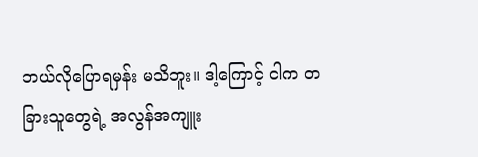ဘယ်လိုပြောရမှန်း မသိဘူး။ ဒါ့ကြောင့် ငါက တခြားသူတွေရဲ့ အလွန်အကျူး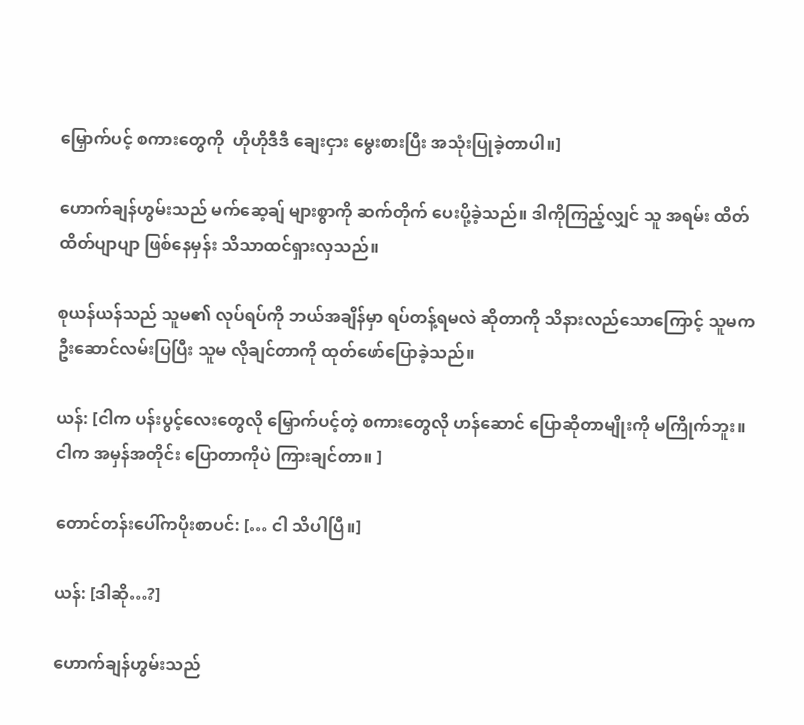မြှောက်ပင့် စကားတွေကို  ဟိုဟိုဒီဒီ ချေးငှား မွေးစားပြီး အသုံးပြုခဲ့တာပါ။]

ဟောက်ချန်ဟွမ်းသည် မက်ဆေ့ချ် များစွာကို ဆက်တိုက် ပေးပို့ခဲ့သည်။ ဒါကိုကြည့်လျှင် သူ အရမ်း ထိတ်ထိတ်ပျာပျာ ဖြစ်နေမှန်း သိသာထင်ရှားလှသည်။

စုယန်ယန်သည် သူမ၏ လုပ်ရပ်ကို ဘယ်အချိန်မှာ ရပ်တန့်ရမလဲ ဆိုတာကို သိနားလည်သောကြောင့် သူမက ဦးဆောင်လမ်းပြပြီး သူမ လိုချင်တာကို ထုတ်‌ဖော်ပြောခဲ့သည်။

ယန်: [ငါက ပန်းပွင့်လေးတွေလို မြှောက်ပင့်တဲ့ စကားတွေလို ဟန်ဆောင် ပြောဆိုတာမျိုးကို မကြိုက်ဘူး။ ငါက အမှန်အတိုင်း ပြောတာကိုပဲ ကြားချင်တာ။ ]

တောင်တန်းပေါ်ကပိုးစာပင်: [… ငါ သိပါပြီ။]

ယန်: [ဒါဆို…?]

ဟောက်ချန်ဟွမ်းသည်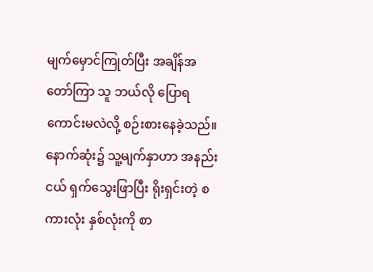မျက်မှောင်ကြုတ်ပြီး အချိန်အတော်ကြာ သူ ဘယ်လို ပြောရကောင်းမလဲလို့ စဉ်းစားနေခဲ့သည်။ နောက်ဆုံး၌ သူ့မျက်နှာဟာ အနည်းငယ် ရှက်သွေးဖြာပြီး ရိုးရှင်းတဲ့ စကားလုံး နှစ်လုံးကို စာ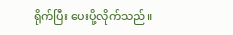ရိုက်ပြီး ပေးပို့လိုက်သည်။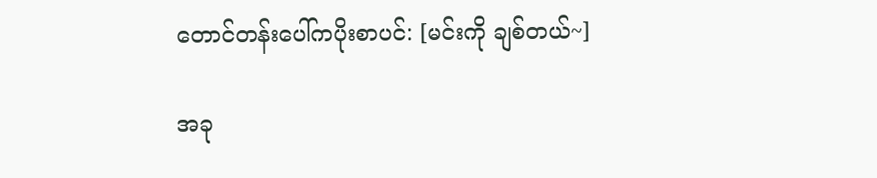တောင်တန်းပေါ်ကပိုးစာပင်: [မင်းကို ချစ်တယ်~]

အခု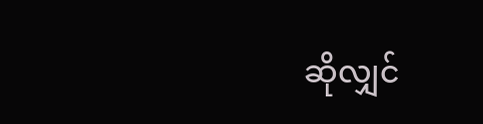ဆိုလျှင်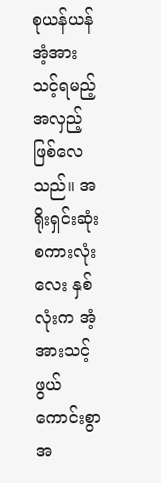စုယန်ယန် အံ့အားသင့်ရမည့် အလှည့် ဖြစ်လေသည်။ အရိုးရှင်းဆုံး စကားလုံးလေး နှစ်လုံးက အံ့အားသင့်ဖွယ် ကောင်းစွာ အ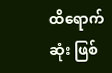ထိရောက်ဆုံး ဖြစ်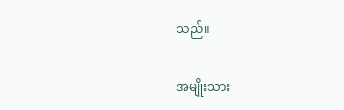သည်။

အမျိုးသား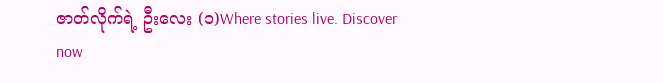ဇာတ်လိုက်ရဲ့ ဦးလေး (၁)Where stories live. Discover now